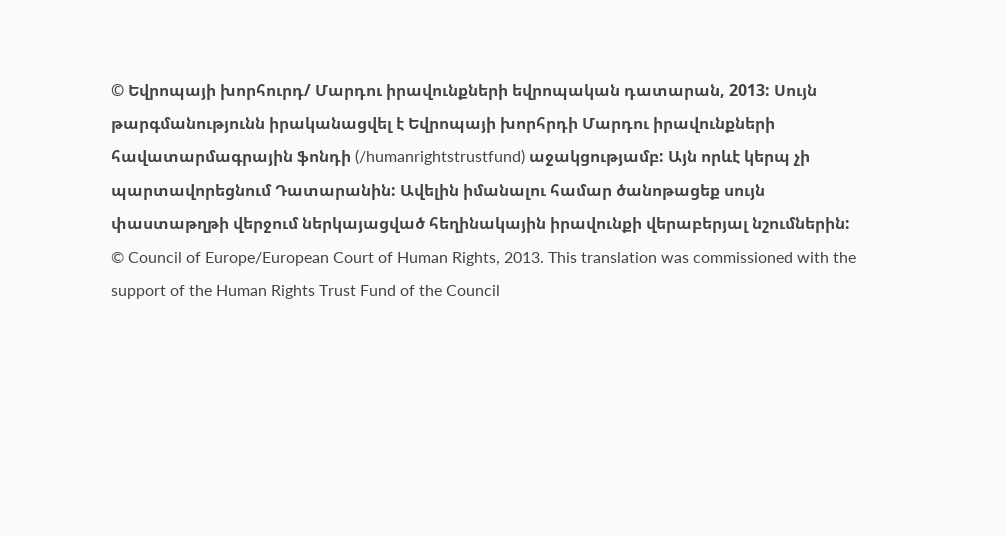© Եվրոպայի խորհուրդ/ Մարդու իրավունքների եվրոպական դատարան, 2013: Սույն թարգմանությունն իրականացվել է Եվրոպայի խորհրդի Մարդու իրավունքների հավատարմագրային ֆոնդի (/humanrightstrustfund) աջակցությամբ: Այն որևէ կերպ չի պարտավորեցնում Դատարանին: Ավելին իմանալու համար ծանոթացեք սույն փաստաթղթի վերջում ներկայացված հեղինակային իրավունքի վերաբերյալ նշումներին:
© Council of Europe/European Court of Human Rights, 2013. This translation was commissioned with the support of the Human Rights Trust Fund of the Council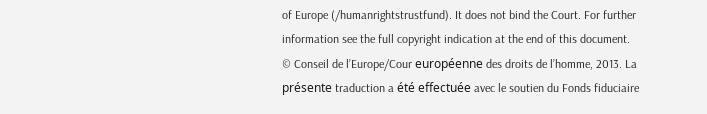of Europe (/humanrightstrustfund). It does not bind the Court. For further information see the full copyright indication at the end of this document.
© Conseil de l’Europe/Cour européenne des droits de l’homme, 2013. La présente traduction a été effectuée avec le soutien du Fonds fiduciaire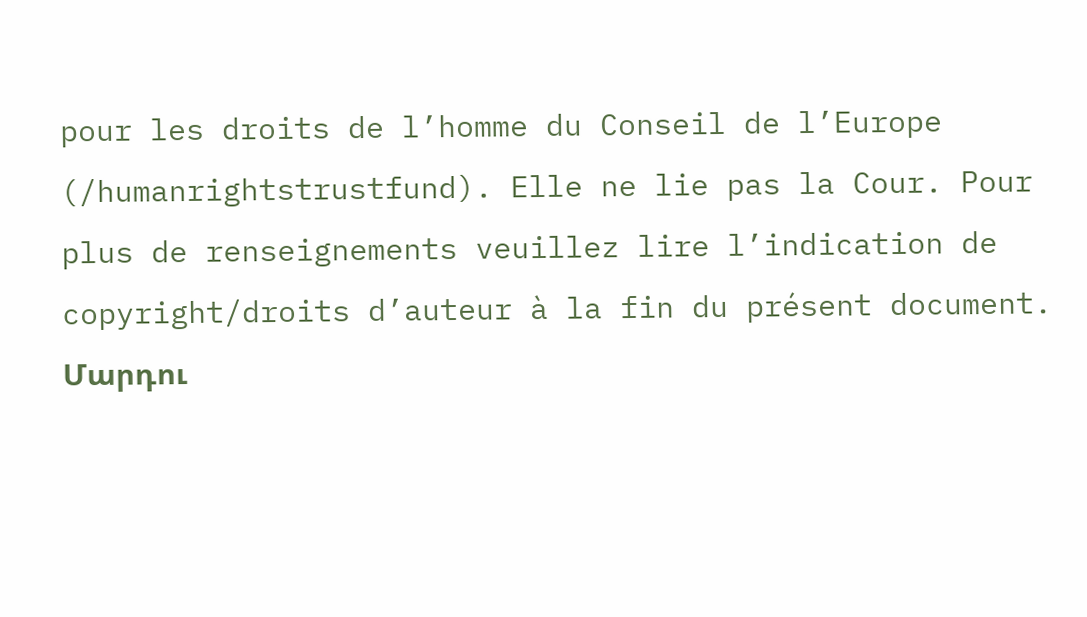pour les droits de l’homme du Conseil de l’Europe (/humanrightstrustfund). Elle ne lie pas la Cour. Pour plus de renseignements veuillez lire l’indication de copyright/droits d’auteur à la fin du présent document.
Մարդու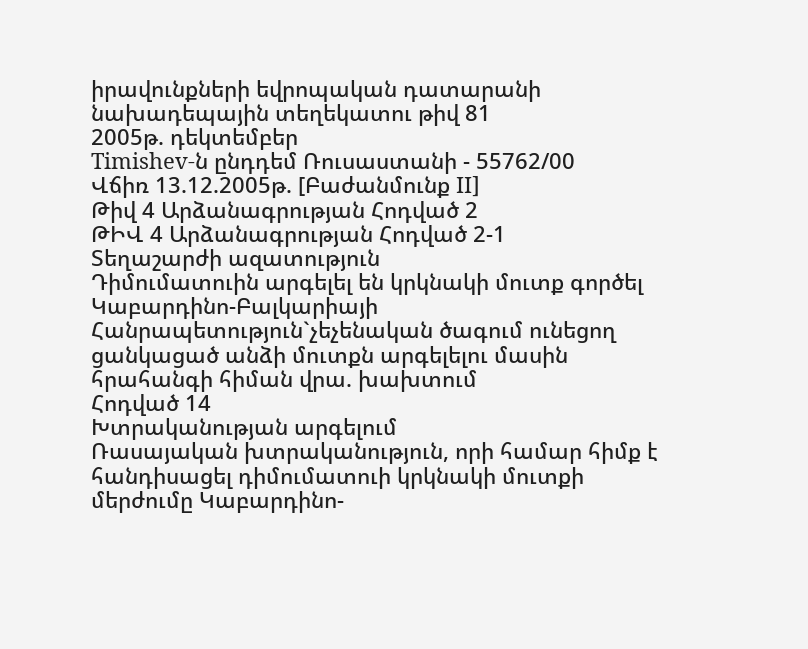իրավունքների եվրոպական դատարանի նախադեպային տեղեկատու թիվ 81
2005թ. դեկտեմբեր
Timishev-ն ընդդեմ Ռուսաստանի - 55762/00
Վճիռ 13.12.2005թ. [Բաժանմունք II]
Թիվ 4 Արձանագրության Հոդված 2
ԹԻՎ 4 Արձանագրության Հոդված 2-1
Տեղաշարժի ազատություն
Դիմումատուին արգելել են կրկնակի մուտք գործել Կաբարդինո-Բալկարիայի Հանրապետություն`չեչենական ծագում ունեցող ցանկացած անձի մուտքն արգելելու մասին հրահանգի հիման վրա. խախտում
Հոդված 14
Խտրականության արգելում
Ռասայական խտրականություն, որի համար հիմք է հանդիսացել դիմումատուի կրկնակի մուտքի մերժումը Կաբարդինո-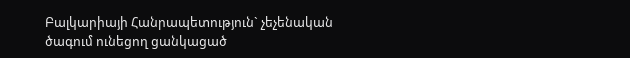Բալկարիայի Հանրապետություն` չեչենական ծագում ունեցող ցանկացած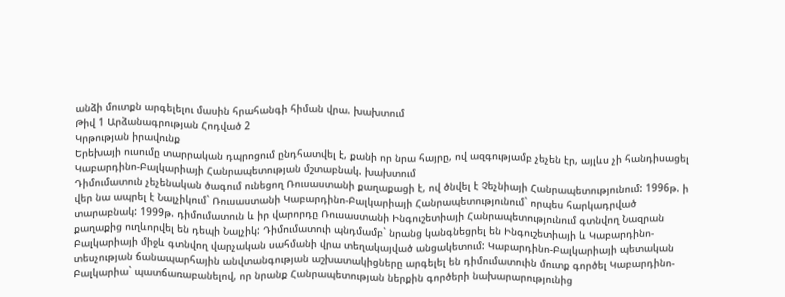անձի մուտքն արգելելու մասին հրահանգի հիման վրա. խախտում
Թիվ 1 Արձանագրության Հոդված 2
Կրթության իրավունք
Երեխայի ուսումը տարրական դպրոցում ընդհատվել է, քանի որ նրա հայրը, ով ազգությամբ չեչեն էր, այլևս չի հանդիսացել Կաբարդինո-Բալկարիայի Հանրապետության մշտաբնակ. խախտում
Դիմումատուն չեչենական ծագում ունեցող Ռուսաստանի քաղաքացի է, ով ծնվել է Չեչնիայի Հանրապետությունում: 1996թ. ի վեր նա ապրել է Նալչիկում` Ռուսաստանի Կաբարդինո-Բալկարիայի Հանրապետությունում` որպես հարկադրված տարաբնակ: 1999թ. դիմումատուն և իր վարորդը Ռուսաստանի Ինգուշետիայի Հանրապետությունում գտնվող Նազրան քաղաքից ուղևորվել են դեպի Նալչիկ: Դիմումատուի պնդմամբ` նրանց կանգնեցրել են Ինգուշետիայի և Կաբարդինո-Բալկարիայի միջև գտնվող վարչական սահմանի վրա տեղակայված անցակետում: Կաբարդինո-Բալկարիայի պետական տեսչության ճանապարհային անվտանգության աշխատակիցները արգելել են դիմումատուին մուտք գործել Կաբարդինո-Բալկարիա` պատճառաբանելով, որ նրանք Հանրապետության ներքին գործերի նախարարությունից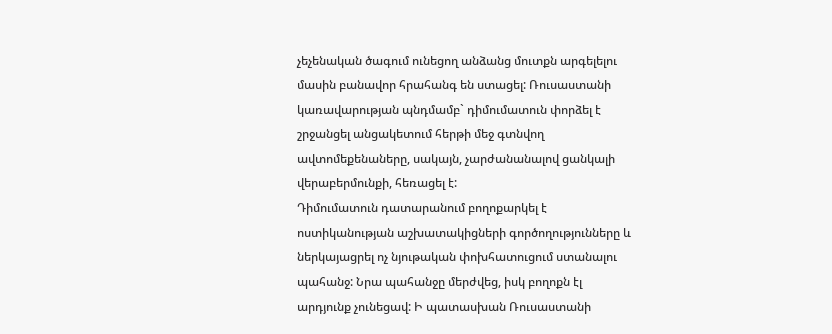չեչենական ծագում ունեցող անձանց մուտքն արգելելու մասին բանավոր հրահանգ են ստացել: Ռուսաստանի կառավարության պնդմամբ` դիմումատուն փորձել է շրջանցել անցակետում հերթի մեջ գտնվող ավտոմեքենաները, սակայն, չարժանանալով ցանկալի վերաբերմունքի, հեռացել է:
Դիմումատուն դատարանում բողոքարկել է ոստիկանության աշխատակիցների գործողությունները և ներկայացրել ոչ նյութական փոխհատուցում ստանալու պահանջ: Նրա պահանջը մերժվեց, իսկ բողոքն էլ արդյունք չունեցավ: Ի պատասխան Ռուսաստանի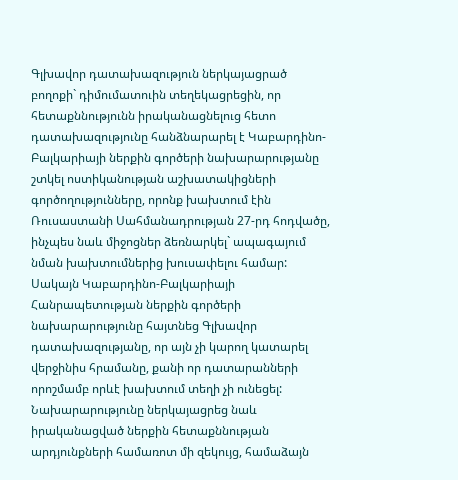Գլխավոր դատախազություն ներկայացրած բողոքի` դիմումատուին տեղեկացրեցին, որ հետաքննությունն իրականացնելուց հետո դատախազությունը հանձնարարել է Կաբարդինո-Բալկարիայի ներքին գործերի նախարարությանը շտկել ոստիկանության աշխատակիցների գործողությունները, որոնք խախտում էին Ռուսաստանի Սահմանադրության 27-րդ հոդվածը, ինչպես նաև միջոցներ ձեռնարկել` ապագայում նման խախտումներից խուսափելու համար: Սակայն Կաբարդինո-Բալկարիայի Հանրապետության ներքին գործերի նախարարությունը հայտնեց Գլխավոր դատախազությանը, որ այն չի կարող կատարել վերջինիս հրամանը, քանի որ դատարանների որոշմամբ որևէ խախտում տեղի չի ունեցել: Նախարարությունը ներկայացրեց նաև իրականացված ներքին հետաքննության արդյունքների համառոտ մի զեկույց, համաձայն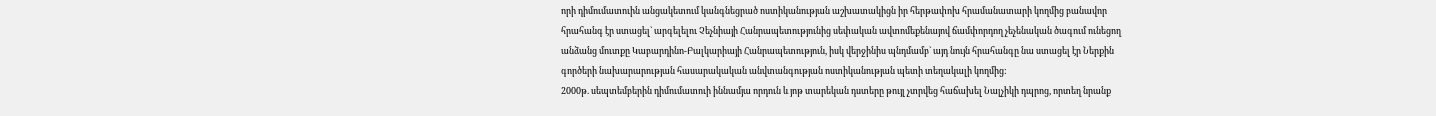որի դիմումատուին անցակետում կանգնեցրած ոստիկանության աշխատակիցն իր հերթափոխ հրամանատարի կողմից բանավոր հրահանգ էր ստացել` արգելելու Չեչնիայի Հանրապետությունից սեփական ավտոմեքենայով ճամփորդող չեչենական ծագում ունեցող անձանց մուտքը Կաբարդինո-Բալկարիայի Հանրապետություն, իսկ վերջինիս պնդմամբ` այդ նույն հրահանգը նա ստացել էր Ներքին գործերի նախարարության հասարակական անվտանգության ոստիկանության պետի տեղակալի կողմից:
2000թ. սեպտեմբերին դիմումատուի իննամյա որդուն և յոթ տարեկան դստերը թույլ չտրվեց հաճախել Նալչիկի դպրոց, որտեղ նրանք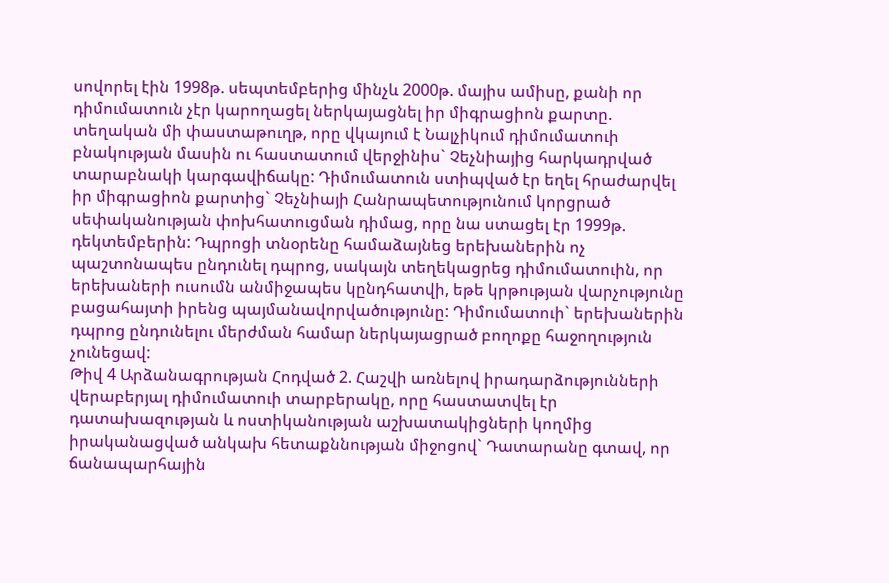սովորել էին 1998թ. սեպտեմբերից մինչև 2000թ. մայիս ամիսը, քանի որ դիմումատուն չէր կարողացել ներկայացնել իր միգրացիոն քարտը. տեղական մի փաստաթուղթ, որը վկայում է Նալչիկում դիմումատուի բնակության մասին ու հաստատում վերջինիս` Չեչնիայից հարկադրված տարաբնակի կարգավիճակը: Դիմումատուն ստիպված էր եղել հրաժարվել իր միգրացիոն քարտից` Չեչնիայի Հանրապետությունում կորցրած սեփականության փոխհատուցման դիմաց, որը նա ստացել էր 1999թ. դեկտեմբերին: Դպրոցի տնօրենը համաձայնեց երեխաներին ոչ պաշտոնապես ընդունել դպրոց, սակայն տեղեկացրեց դիմումատուին, որ երեխաների ուսումն անմիջապես կընդհատվի, եթե կրթության վարչությունը բացահայտի իրենց պայմանավորվածությունը: Դիմումատուի` երեխաներին դպրոց ընդունելու մերժման համար ներկայացրած բողոքը հաջողություն չունեցավ:
Թիվ 4 Արձանագրության Հոդված 2. Հաշվի առնելով իրադարձությունների վերաբերյալ դիմումատուի տարբերակը, որը հաստատվել էր դատախազության և ոստիկանության աշխատակիցների կողմից իրականացված անկախ հետաքննության միջոցով` Դատարանը գտավ, որ ճանապարհային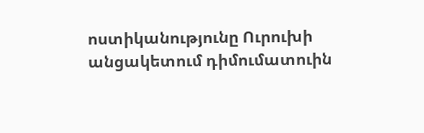ոստիկանությունը Ուրուխի անցակետում դիմումատուին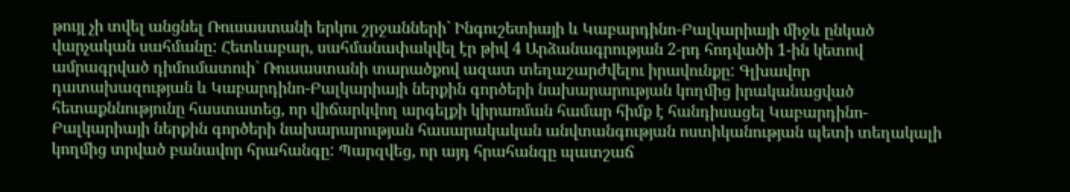թույլ չի տվել անցնել Ռուսաստանի երկու շրջանների` Ինգուշետիայի և Կաբարդինո-Բալկարիայի միջև ընկած վարչական սահմանը: Հետևաբար, սահմանափակվել էր թիվ 4 Արձանագրության 2-րդ հոդվածի 1-ին կետով ամրագրված դիմումատուի` Ռուսաստանի տարածքով ազատ տեղաշարժվելու իրավունքը: Գլխավոր դատախազության և Կաբարդինո-Բալկարիայի ներքին գործերի նախարարության կողմից իրականացված հետաքննությունը հաստատեց, որ վիճարկվող արգելքի կիրառման համար հիմք է հանդիսացել Կաբարդինո-Բալկարիայի ներքին գործերի նախարարության հասարակական անվտանգության ոստիկանության պետի տեղակալի կողմից տրված բանավոր հրահանգը: Պարզվեց, որ այդ հրահանգը պատշաճ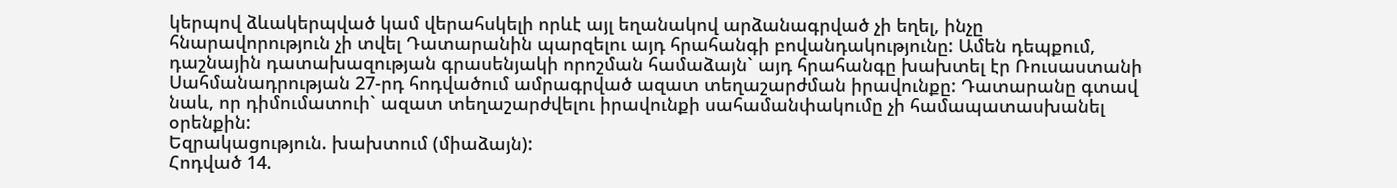կերպով ձևակերպված կամ վերահսկելի որևէ այլ եղանակով արձանագրված չի եղել, ինչը հնարավորություն չի տվել Դատարանին պարզելու այդ հրահանգի բովանդակությունը: Ամեն դեպքում, դաշնային դատախազության գրասենյակի որոշման համաձայն` այդ հրահանգը խախտել էր Ռուսաստանի Սահմանադրության 27-րդ հոդվածում ամրագրված ազատ տեղաշարժման իրավունքը: Դատարանը գտավ նաև, որ դիմումատուի` ազատ տեղաշարժվելու իրավունքի սահամանփակումը չի համապատասխանել օրենքին:
Եզրակացություն. խախտում (միաձայն):
Հոդված 14.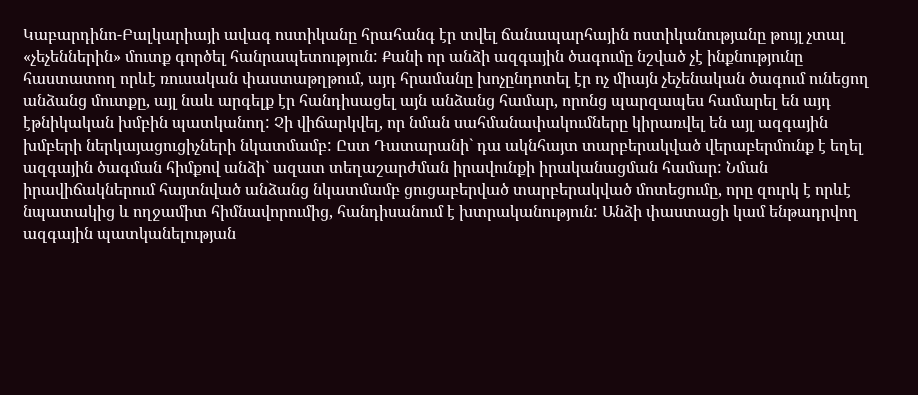Կաբարդինո-Բալկարիայի ավագ ոստիկանը հրահանգ էր տվել ճանապարհային ոստիկանությանը թույլ չտալ «չեչեններին» մուտք գործել հանրապետություն: Քանի որ անձի ազգային ծագումը նշված չէ ինքնությունը հաստատող որևէ ռուսական փաստաթղթում, այդ հրամանը խոչընդոտել էր ոչ միայն չեչենական ծագում ունեցող անձանց մուտքը, այլ նաև արգելք էր հանդիսացել այն անձանց համար, որոնց պարզապես համարել են այդ էթնիկական խմբին պատկանող: Չի վիճարկվել, որ նման սահմանափակումները կիրառվել են այլ ազգային խմբերի ներկայացուցիչների նկատմամբ: Ըստ Դատարանի` դա ակնհայտ տարբերակված վերաբերմունք է եղել ազգային ծագման հիմքով անձի` ազատ տեղաշարժման իրավունքի իրականացման համար: Նման իրավիճակներում հայտնված անձանց նկատմամբ ցուցաբերված տարբերակված մոտեցումը, որը զուրկ է որևէ նպատակից և ողջամիտ հիմնավորումից, հանդիսանում է խտրականություն: Անձի փաստացի կամ ենթադրվող ազգային պատկանելության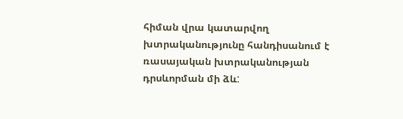հիման վրա կատարվող խտրականությունը հանդիսանում է ռասայական խտրականության դրսևորման մի ձև: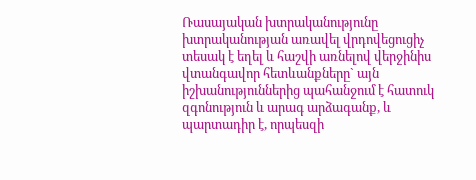Ռասայական խտրականությունը խտրականության առավել վրդովեցուցիչ տեսակ է եղել և հաշվի առնելով վերջինիս վտանգավոր հետևանքները` այն իշխանություններից պահանջում է հատուկ զգոնություն և արագ արձագանք, և պարտադիր է, որպեսզի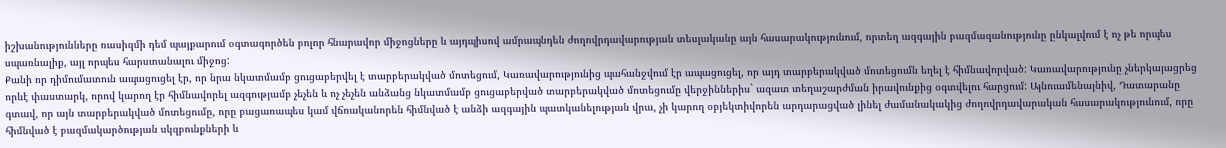իշխանությունները ռասիզմի դեմ պայքարում օգտագործեն բոլոր հնարավոր միջոցները և այդպիսով ամրապնդեն ժողովրդավարության տեսլականը այն հասարակությունում, որտեղ ազգային բազմազանությունը ընկալվում է ոչ թե որպես սպառնալիք, այլ որպես հարստանալու միջոց:
Քանի որ դիմումատուն ապացուցել էր, որ նրա նկատմամբ ցուցաբերվել է տարբերակված մոտեցում, Կառավարությունից պահանջվում էր ապացուցել, որ այդ տարբերակված մոտեցումն եղել է հիմնավորված: Կառավարությունը չներկայացրեց որևէ փաստարկ, որով կարող էր հիմնավորել ազգությամբ չեչեն և ոչ չեչեն անձանց նկատմամբ ցուցաբերված տարբերակված մոտեցումը վերջիններիս` ազատ տեղաշարժման իրավունքից օգտվելու հարցում: Այնուամենայնիվ, Դատարանը գտավ, որ այն տարբերակված մոտեցումը, որը բացառապես կամ վճռականորեն հիմնված է անձի ազգային պատկանելության վրա, չի կարող օբյեկտիվորեն արդարացված լինել ժամանակակից ժողովրդավարական հասարակությունում, որը հիմնված է բազմակարծության սկզբունքների և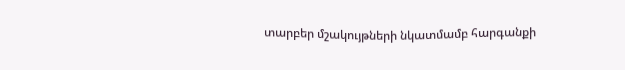տարբեր մշակույթների նկատմամբ հարգանքի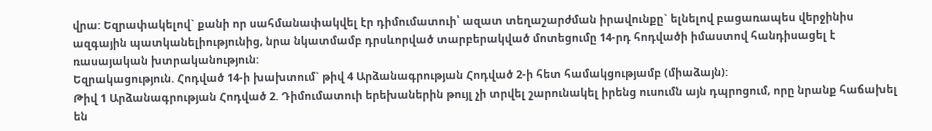վրա: Եզրափակելով` քանի որ սահմանափակվել էր դիմումատուի՝ ազատ տեղաշարժման իրավունքը` ելնելով բացառապես վերջինիս ազգային պատկանելիությունից, նրա նկատմամբ դրսևորված տարբերակված մոտեցումը 14-րդ հոդվածի իմաստով հանդիսացել է ռասայական խտրականություն:
Եզրակացություն. Հոդված 14-ի խախտում` թիվ 4 Արձանագրության Հոդված 2-ի հետ համակցությամբ (միաձայն):
Թիվ 1 Արձանագրության Հոդված 2. Դիմումատուի երեխաներին թույլ չի տրվել շարունակել իրենց ուսումն այն դպրոցում, որը նրանք հաճախել են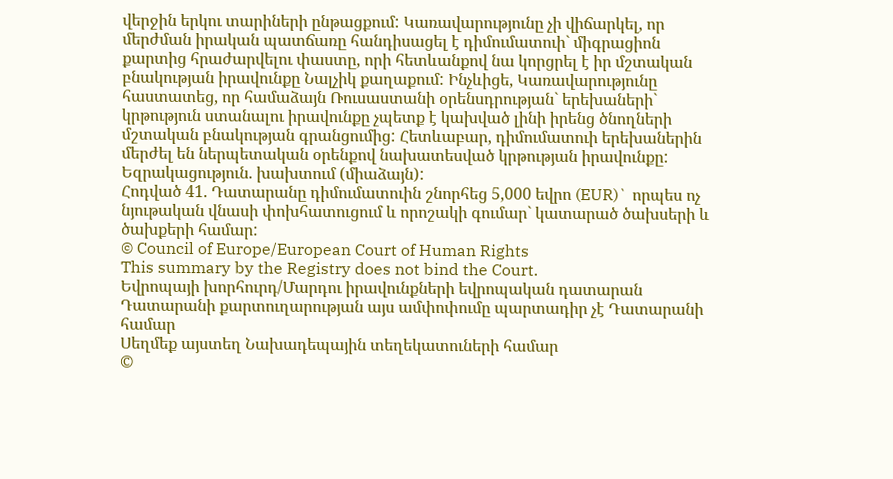վերջին երկու տարիների ընթացքում: Կառավարությունը չի վիճարկել, որ մերժման իրական պատճառը հանդիսացել է դիմումատուի` միգրացիոն քարտից հրաժարվելու փաստը, որի հետևանքով նա կորցրել է իր մշտական բնակության իրավունքը Նալչիկ քաղաքում: Ինչևիցե, Կառավարությունը հաստատեց, որ համաձայն Ռուսաստանի օրենսդրության` երեխաների` կրթություն ստանալու իրավունքը չպետք է կախված լինի իրենց ծնողների մշտական բնակության գրանցումից: Հետևաբար, դիմումատուի երեխաներին մերժել են ներպետական օրենքով նախատեսված կրթության իրավունքը:
Եզրակացություն. խախտում (միաձայն):
Հոդված 41. Դատարանը դիմումատուին շնորհեց 5,000 եվրո (EUR)` որպես ոչ նյութական վնասի փոխհատուցում և որոշակի գումար` կատարած ծախսերի և ծախքերի համար:
© Council of Europe/European Court of Human Rights
This summary by the Registry does not bind the Court.
Եվրոպայի խորհուրդ/Մարդու իրավունքների եվրոպական դատարան
Դատարանի քարտուղարության այս ամփոփումը պարտադիր չէ Դատարանի համար
Սեղմեք այստեղ Նախադեպային տեղեկատուների համար
©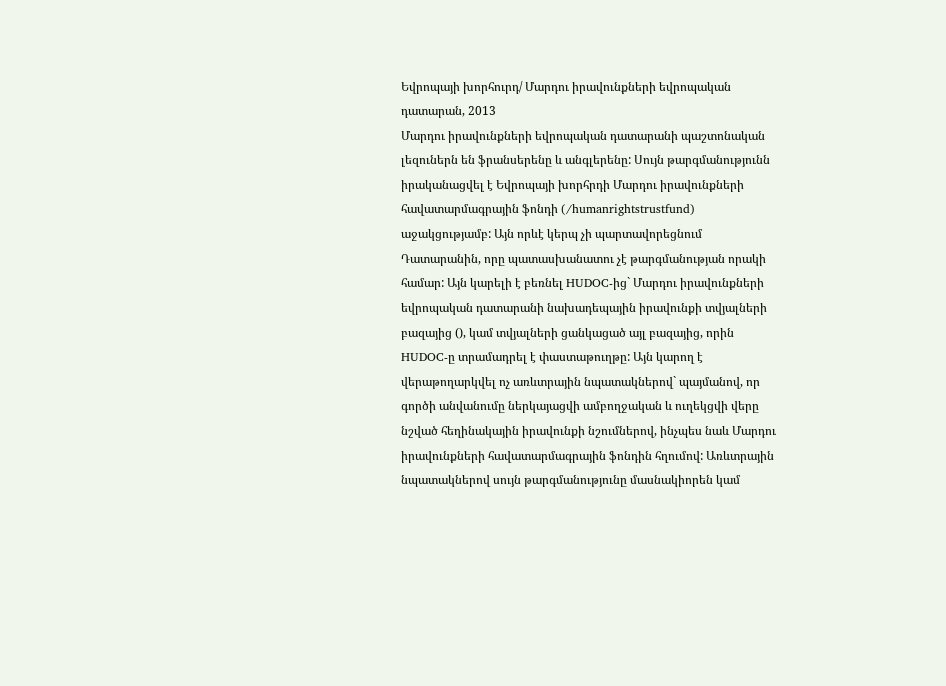Եվրոպայի խորհուրդ/ Մարդու իրավունքների եվրոպական դատարան, 2013
Մարդու իրավունքների եվրոպական դատարանի պաշտոնական լեզուներն են ֆրանսերենը և անգլերենը: Սույն թարգմանությունն իրականացվել է Եվրոպայի խորհրդի Մարդու իրավունքների հավատարմագրային ֆոնդի (/humanrightstrustfund) աջակցությամբ: Այն որևէ կերպ չի պարտավորեցնում Դատարանին, որը պատասխանատու չէ թարգմանության որակի համար: Այն կարելի է բեռնել HUDOC-ից` Մարդու իրավունքների եվրոպական դատարանի նախադեպային իրավունքի տվյալների բազայից (), կամ տվյալների ցանկացած այլ բազայից, որին HUDOC-ը տրամադրել է փաստաթուղթը: Այն կարող է վերաթողարկվել ոչ առևտրային նպատակներով` պայմանով, որ գործի անվանումը ներկայացվի ամբողջական և ուղեկցվի վերը նշված հեղինակային իրավունքի նշումներով, ինչպես նաև Մարդու իրավունքների հավատարմագրային ֆոնդին հղումով: Առևտրային նպատակներով սույն թարգմանությունը մասնակիորեն կամ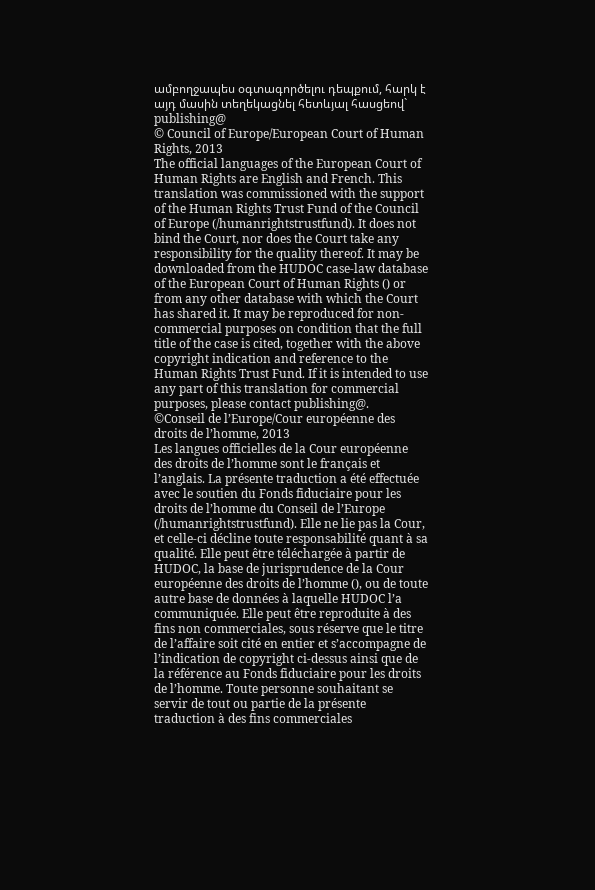ամբողջապես օգտագործելու դեպքում, հարկ է այդ մասին տեղեկացնել հետևյալ հասցեով` publishing@
© Council of Europe/European Court of Human Rights, 2013
The official languages of the European Court of Human Rights are English and French. This translation was commissioned with the support of the Human Rights Trust Fund of the Council of Europe (/humanrightstrustfund). It does not bind the Court, nor does the Court take any responsibility for the quality thereof. It may be downloaded from the HUDOC case-law database of the European Court of Human Rights () or from any other database with which the Court has shared it. It may be reproduced for non-commercial purposes on condition that the full title of the case is cited, together with the above copyright indication and reference to the Human Rights Trust Fund. If it is intended to use any part of this translation for commercial purposes, please contact publishing@.
©Conseil de l’Europe/Cour européenne des droits de l’homme, 2013
Les langues officielles de la Cour européenne des droits de l’homme sont le français et l’anglais. La présente traduction a été effectuée avec le soutien du Fonds fiduciaire pour les droits de l’homme du Conseil de l’Europe (/humanrightstrustfund). Elle ne lie pas la Cour, et celle-ci décline toute responsabilité quant à sa qualité. Elle peut être téléchargée à partir de HUDOC, la base de jurisprudence de la Cour européenne des droits de l’homme (), ou de toute autre base de données à laquelle HUDOC l’a communiquée. Elle peut être reproduite à des fins non commerciales, sous réserve que le titre de l’affaire soit cité en entier et s’accompagne de l’indication de copyright ci-dessus ainsi que de la référence au Fonds fiduciaire pour les droits de l’homme. Toute personne souhaitant se servir de tout ou partie de la présente traduction à des fins commerciales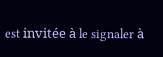est invitée à le signaler à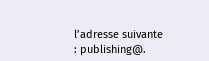l’adresse suivante : publishing@.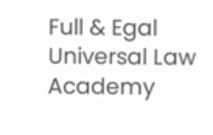Full & Egal Universal Law Academy